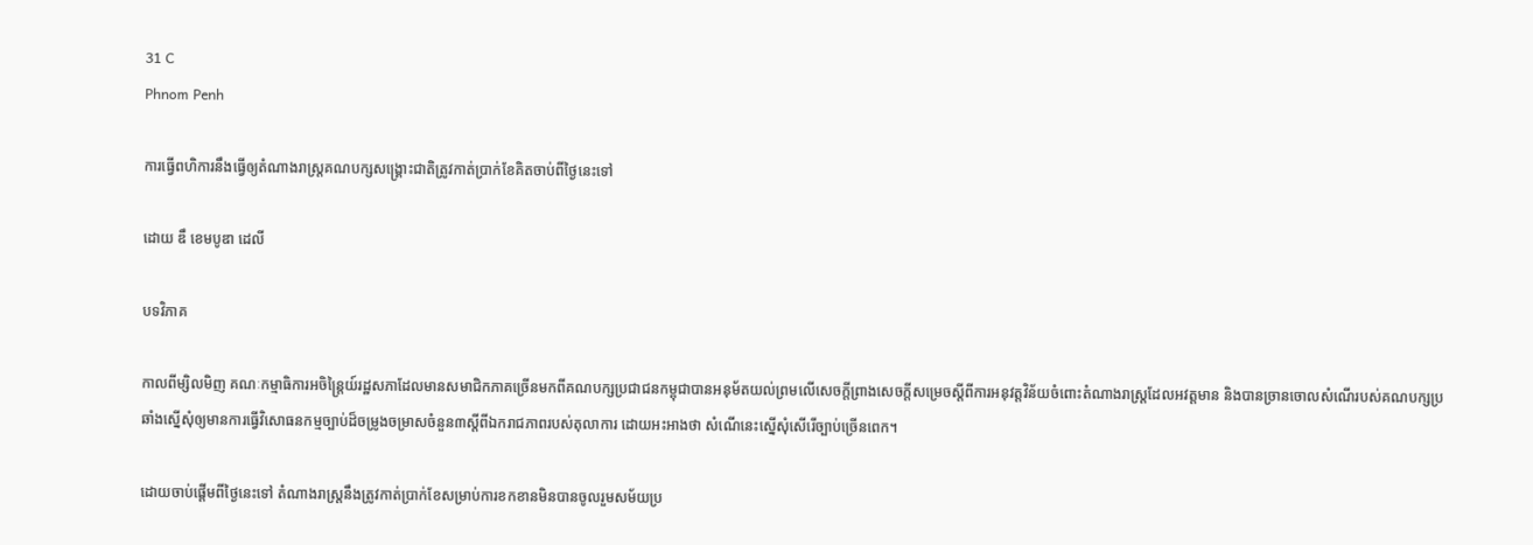31 C
Phnom Penh

ការធ្វើពហិការនឹងធ្វើឲ្យតំណាងរាស្ត្រគណបក្សសង្គ្រោះជាតិត្រូវកាត់ប្រាក់ខែគិតចាប់ពីថ្ងៃនេះទៅ

ដោយ ឌឹ ខេមបូឌា ដេលី

បទវិភាគ

កាលពីម្សិលមិញ គណៈកម្មាធិការអចិន្ត្រៃយ៍រដ្ឋសភាដែលមានសមាជិកភាគច្រើនមកពីគណបក្សប្រជាជនកម្ពុជាបានអនុម័តយល់ព្រមលើសេចក្តីព្រាងសេចក្តីសម្រេចស្តីពីការអនុវត្តវិន័យចំពោះតំណាងរាស្ត្រដែលអវត្តមាន និងបានច្រានចោលសំណើរបស់គណបក្សប្រឆាំងស្នើសុំឲ្យមានការធ្វើវិសោធនកម្មច្បាប់ដ៏ចម្រូងចម្រាសចំនួន៣ស្តីពីឯករាជភាពរបស់តុលាការ ដោយអះអាងថា សំណើនេះស្នើសុំសើរើច្បាប់ច្រើនពេក។

ដោយចាប់ផ្តើមពីថ្ងៃនេះទៅ តំណាងរាស្ត្រនឹងត្រូវកាត់ប្រាក់ខែសម្រាប់ការខកខានមិនបានចូលរួមសម័យប្រ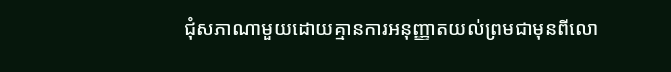ជុំសភាណាមួយដោយគ្មានការអនុញ្ញាតយល់ព្រមជាមុនពីលោ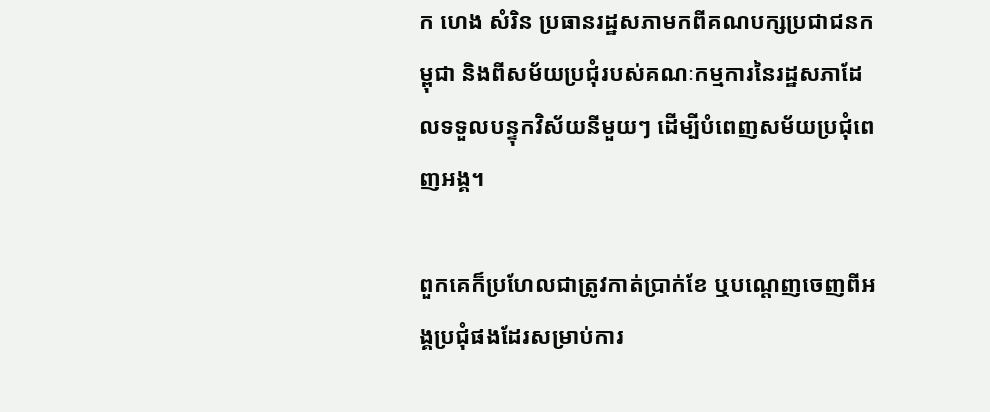ក ហេង សំរិន ប្រធានរដ្ឋសភាមកពីគណបក្សប្រជាជនកម្ពុជា និងពីសម័យប្រជុំរបស់គណៈកម្មការនៃរដ្ឋសភាដែលទទួលបន្ទុកវិស័យនីមួយៗ ដើម្បីបំពេញសម័យប្រជុំពេញអង្គ។

ពួកគេក៏ប្រហែលជាត្រូវកាត់ប្រាក់ខែ ឬបណ្តេញចេញពីអង្គប្រជុំផងដែរសម្រាប់ការ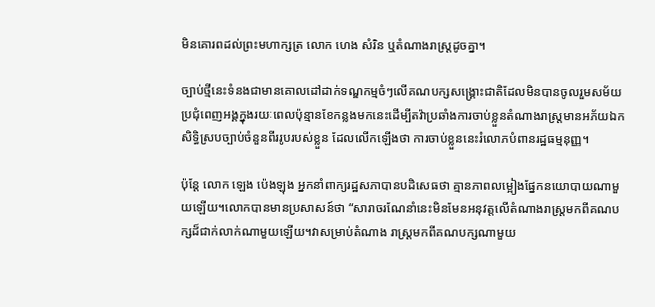មិនគោរពដល់ព្រះមហាក្សត្រ លោក ហេង សំរិន ឬតំណាងរាស្ត្រដូចគ្នា។

ច្បាប់ថ្មីនេះទំនងជាមានគោលដៅដាក់ទណ្ឌកម្មចំៗលើគណបក្សសង្គ្រោះជាតិដែលមិនបានចូលរួមសម័យប្រជុំពេញអង្គក្នុងរយៈពេលប៉ុន្មានខែកន្លងមកនេះដើម្បីតវ៉ាប្រឆាំងការចាប់ខ្លួនតំណាងរាស្ត្រមានអភ័យឯកសិទ្ធិស្របច្បាប់ចំនួនពីររូបរបស់ខ្លួន ដែលលើកឡើងថា ការចាប់ខ្លួននេះរំលោភបំពានរដ្ឋធម្មនុញ្ញ។

ប៉ុន្តែ លោក ឡេង ប៉េងឡុង អ្នកនាំពាក្យរដ្ឋសភាបានបដិសេធថា គ្មានភាពលម្អៀងផ្នែកនយោបាយណាមួយឡើយ។លោកបានមានប្រសាសន៍ថា “សារាចរណែនាំនេះមិនមែនអនុវត្តលើតំណាងរាស្ត្រមកពីគណបក្សដ៏ជាក់លាក់ណាមួយឡើយ។វាសម្រាប់តំណាង រាស្ត្រមកពីគណបក្សណាមួយ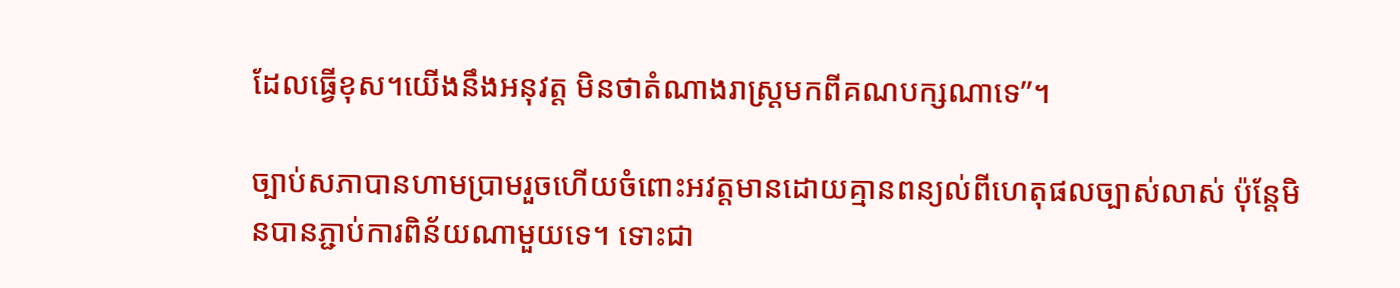ដែលធ្វើខុស។យើងនឹងអនុវត្ត មិនថាតំណាងរាស្ត្រមកពីគណបក្សណាទេ”។

ច្បាប់សភាបានហាមប្រាមរួចហើយចំពោះអវត្តមានដោយគ្មានពន្យល់ពីហេតុផលច្បាស់លាស់ ប៉ុន្តែមិនបានភ្ជាប់ការពិន័យណាមួយទេ។ ទោះជា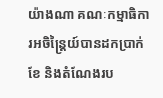យ៉ាងណា គណៈកម្មាធិការអចិន្ត្រៃយ៍បានដកប្រាក់ខែ និងតំណែងរប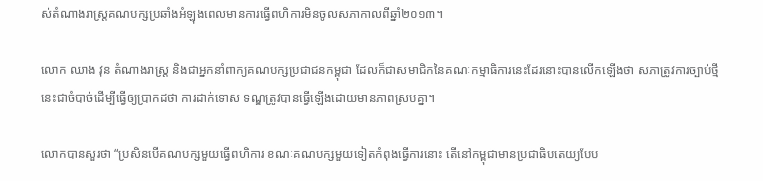ស់តំណាងរាស្ត្រគណបក្សប្រឆាំងអំឡុងពេលមានការធ្វើពហិការមិនចូលសភាកាលពីឆ្នាំ២០១៣។

លោក ឈាង វុន តំណាងរាស្ត្រ និងជាអ្នកនាំពាក្យគណបក្សប្រជាជនកម្ពុជា ដែលក៏ជាសមាជិកនៃគណៈកម្មាធិការនេះដែរនោះបានលើកឡើងថា សភាត្រូវការច្បាប់ថ្មីនេះជាចំបាច់ដើម្បីធ្វើឲ្យប្រាកដថា ការដាក់ទោស ទណ្ឌត្រូវបានធ្វើឡើងដោយមានភាពស្របគ្នា។

លោកបានសួរថា “ប្រសិនបើគណបក្សមួយធ្វើពហិការ ខណៈគណបក្សមួយទៀតកំពុងធ្វើការនោះ តើនៅកម្ពុជាមានប្រជាធិបតេយ្យបែប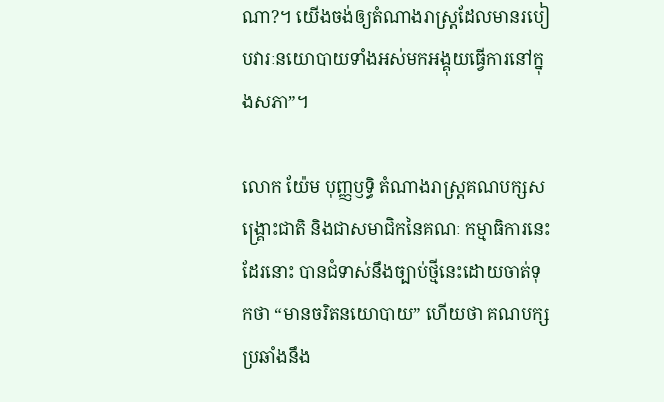ណា?។ យើងចង់ឲ្យតំណាងរាស្ត្រដែលមានរបៀបវារៈនយោបាយទាំងអស់មកអង្គុយធ្វើការនៅក្នុងសភា”។

លោក យ៉ែម បុញ្ញឫទ្ធិ តំណាងរាស្ត្រគណបក្សសង្គ្រោះជាតិ និងជាសមាជិកនៃគណៈ កម្មាធិការនេះដែរនោះ បានជំទាស់នឹងច្បាប់ថ្មីនេះដោយចាត់ទុកថា “មានចរិតនយោបាយ” ហើយថា គណបក្សប្រឆាំងនឹង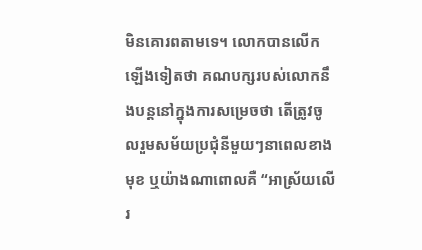មិនគោរពតាមទេ។ លោកបានលើកឡើងទៀតថា គណបក្សរបស់លោកនឹងបន្តនៅក្នុងការសម្រេចថា តើត្រូវចូលរួមសម័យប្រជុំនីមួយៗនាពេលខាងមុខ ឬយ៉ាងណាពោលគឺ “អាស្រ័យលើរ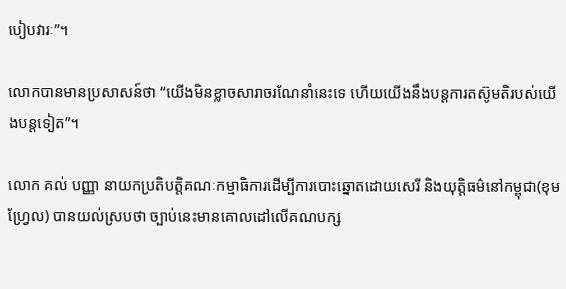បៀបវារៈ”។

លោកបានមានប្រសាសន៍ថា “យើងមិនខ្លាចសារាចរណែនាំនេះទេ ហើយយើងនឹងបន្តការតស៊ូមតិរបស់យើងបន្តទៀត”។

លោក គល់ បញ្ញា នាយកប្រតិបត្តិគណៈកម្មាធិការដើម្បីការបោះឆ្នោតដោយសេរី និងយុត្តិធម៌នៅកម្ពុជា(ខុមហ្វ្រែល) បានយល់ស្របថា ច្បាប់នេះមានគោលដៅលើគណបក្ស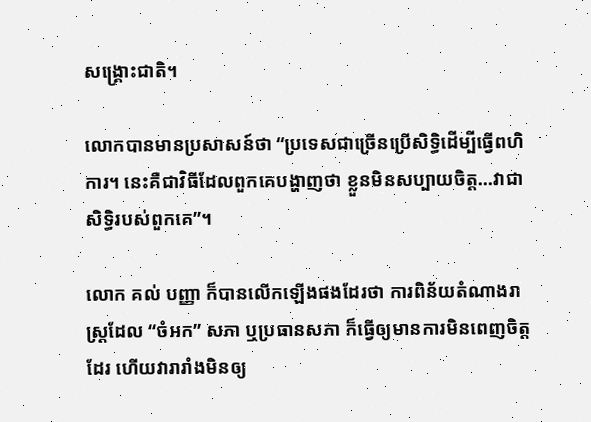សង្គ្រោះជាតិ។

លោកបានមានប្រសាសន៍ថា “ប្រទេសជាច្រើនប្រើសិទ្ធិដើម្បីធ្វើពហិការ។ នេះគឺជាវិធីដែលពួកគេបង្ហាញថា ខ្លួនមិនសប្បាយចិត្ត…វាជាសិទ្ធិរបស់ពួកគេ”។

លោក គល់ បញ្ញា ក៏បានលើកឡើងផងដែរថា ការពិន័យតំណាងរាស្ត្រដែល “ចំអក” សភា ឬប្រធានសភា ក៏ធ្វើឲ្យមានការមិនពេញចិត្តដែរ ហើយវារារាំងមិនឲ្យ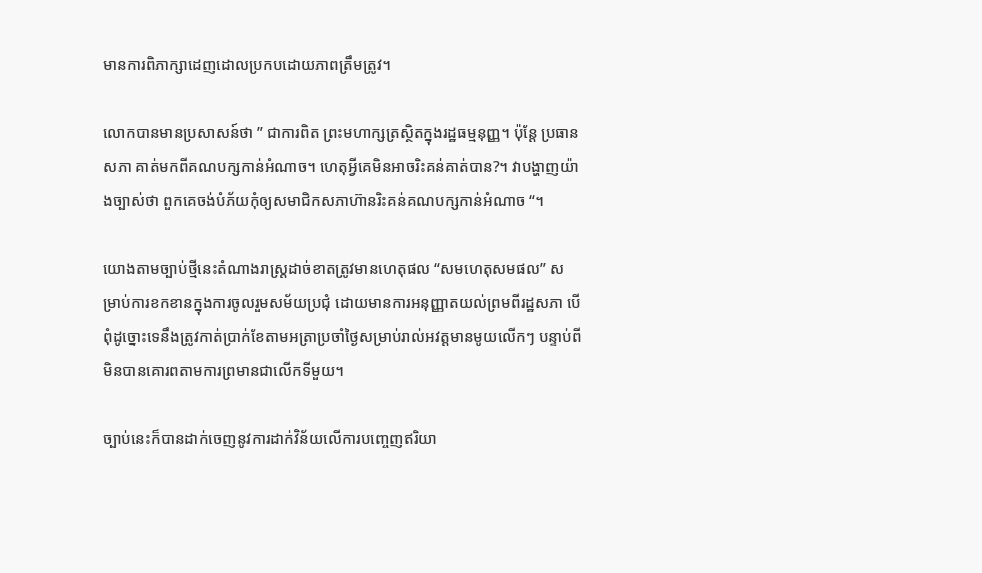មានការពិភាក្សាដេញដោលប្រកបដោយភាពត្រឹមត្រូវ។

លោកបានមានប្រសាសន៍ថា ” ជាការពិត ព្រះមហាក្សត្រស្ថិតក្នុងរដ្ឋធម្មនុញ្ញ។ ប៉ុន្តែ ប្រធានសភា គាត់មកពីគណបក្សកាន់អំណាច។ ហេតុអ្វីគេមិនអាចរិះគន់គាត់បាន?។ វាបង្ហាញយ៉ាងច្បាស់ថា ពួកគេចង់បំភ័យកុំឲ្យសមាជិកសភាហ៊ានរិះគន់គណបក្សកាន់អំណាច “។

យោងតាមច្បាប់ថ្មីនេះតំណាងរាស្ត្រដាច់ខាតត្រូវមានហេតុផល “សមហេតុសមផល” សម្រាប់ការខកខានក្នុងការចូលរួមសម័យប្រជុំ ដោយមានការអនុញ្ញាតយល់ព្រមពីរដ្ឋសភា បើពុំដូច្នោះទេនឹងត្រូវកាត់ប្រាក់ខែតាមអត្រាប្រចាំថ្ងៃសម្រាប់រាល់អវត្តមានមូយលើកៗ បន្ទាប់ពីមិនបានគោរពតាមការព្រមានជាលើកទីមួយ។

ច្បាប់នេះក៏បានដាក់ចេញនូវការដាក់វិន័យលើការបញ្ចេញឥរិយា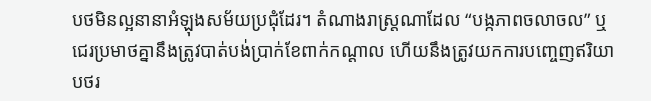បថមិនល្អនានាអំឡុងសម័យប្រជុំដែរ។ តំណាងរាស្ត្រណាដែល “បង្កភាពចលាចល” ឬជេរប្រមាថគ្នានឹងត្រូវបាត់បង់ប្រាក់ខែពាក់កណ្តាល ហើយនឹងត្រូវយកការបញ្ចេញឥរិយាបថរ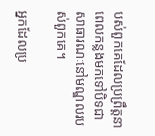បស់ពួកគេដែលប្រព្រឹត្តនាពេលកន្លងមកទៅបិទជាសាធារណៈនៅមណ្ឌលរបស់ពួកគេ។

អ្នកដែលប្រ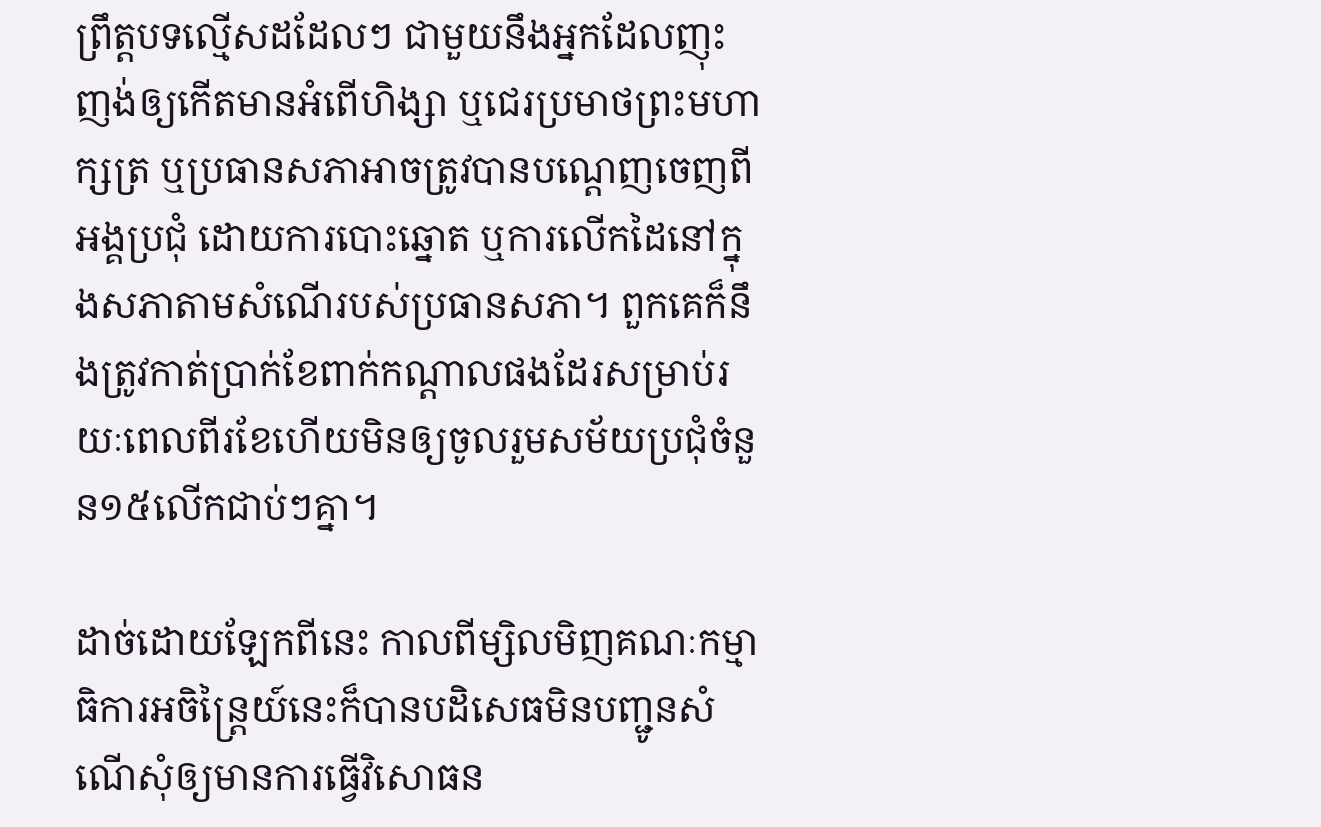ព្រឹត្តបទល្មើសដដែលៗ ជាមួយនឹងអ្នកដែលញុះញង់ឲ្យកើតមានអំពើហិង្សា ឬជេរប្រមាថព្រះមហាក្សត្រ ឬប្រធានសភាអាចត្រូវបានបណ្តេញចេញពីអង្គប្រជុំ ដោយការបោះឆ្នោត ឬការលើកដៃនៅក្នុងសភាតាមសំណើរបស់ប្រធានសភា។ ពួកគេក៏នឹងត្រូវកាត់ប្រាក់ខែពាក់កណ្តាលផងដែរសម្រាប់រយៈពេលពីរខែហើយមិនឲ្យចូលរួមសម័យប្រជុំចំនួន១៥លើកជាប់ៗគ្នា។

ដាច់ដោយឡែកពីនេះ កាលពីម្សិលមិញគណៈកម្មាធិការអចិន្ត្រៃយ៍នេះក៏បានបដិសេធមិនបញ្ជូនសំណើសុំឲ្យមានការធ្វើវិសោធន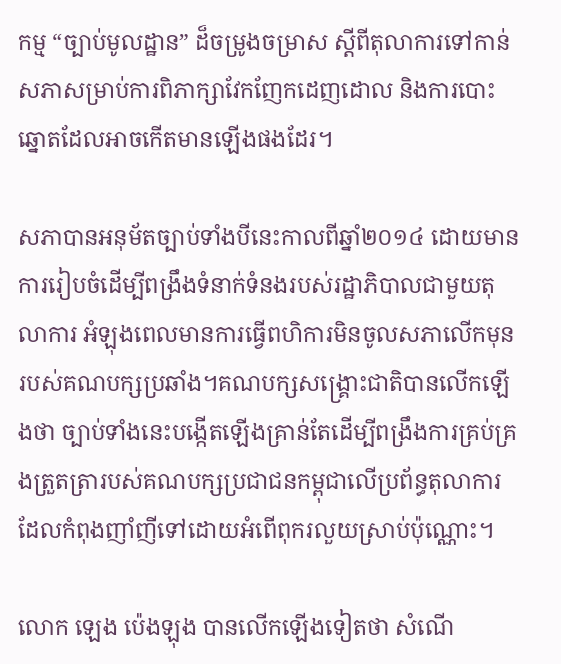កម្ម “ច្បាប់មូលដ្ឋាន” ដ៏ចម្រូងចម្រាស ស្តីពីតុលាការទៅកាន់សភាសម្រាប់ការពិភាក្សាវែកញែកដេញដោល និងការបោះឆ្នោតដែលអាចកើតមានឡើងផងដែរ។

សភាបានអនុម័តច្បាប់ទាំងបីនេះកាលពីឆ្នាំ២០១៤ ដោយមានការរៀបចំដើម្បីពង្រឹងទំនាក់ទំនងរបស់រដ្ឋាភិបាលជាមួយតុលាការ អំឡុងពេលមានការធ្វើពហិការមិនចូលសភាលើកមុនរបស់គណបក្សប្រឆាំង។គណបក្សសង្គ្រោះជាតិបានលើកឡើងថា ច្បាប់ទាំងនេះបង្កើតឡើងគ្រាន់តែដើម្បីពង្រឹងការគ្រប់គ្រងត្រួតត្រារបស់គណបក្សប្រជាជនកម្ពុជាលើប្រព័ន្ធតុលាការដែលកំពុងញាំញីទៅដោយអំពើពុករលួយស្រាប់ប៉ុណ្ណោះ។

លោក ឡេង ប៉េងឡុង បានលើកឡើងទៀតថា សំណើ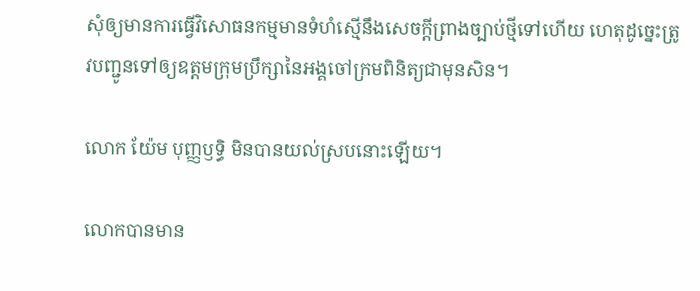សុំឲ្យមានការធ្វើវិសោធនកម្មមានទំហំស្មើនឹងសេចក្តីព្រាងច្បាប់ថ្មីទៅហើយ ហេតុដូច្នេះត្រូវបញ្ជូនទៅឲ្យឧត្តមក្រុមប្រឹក្សានៃអង្គចៅក្រមពិនិត្យជាមុនសិន។

លោក យ៉ែម បុញ្ញឫទ្ធិ មិនបានយល់ស្របនោះឡើយ។

លោកបានមាន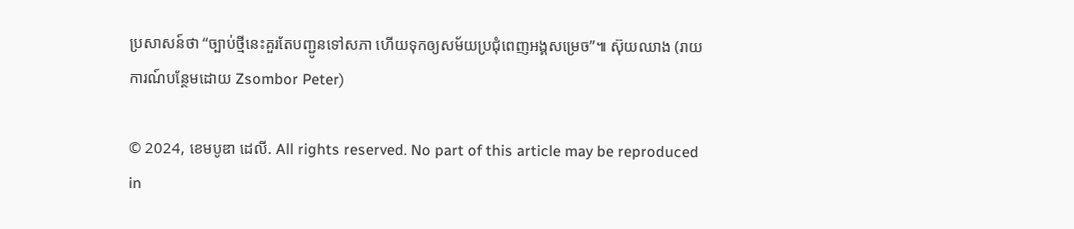ប្រសាសន៍ថា “ច្បាប់ថ្មីនេះគួរតែបញ្ជូនទៅសភា ហើយទុកឲ្យសម័យប្រជុំពេញអង្គសម្រេច”៕ ស៊ុយឈាង (រាយការណ៍បន្ថែមដោយ Zsombor Peter)

© 2024, ខេមបូឌា ដេលី. All rights reserved. No part of this article may be reproduced in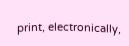print, electronically,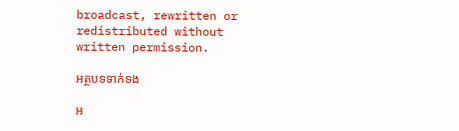broadcast, rewritten or redistributed without written permission.

អត្ថបទទាក់ទង

អ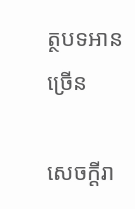ត្ថបទអានច្រើន

សេចក្ដីរា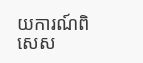យការណ៍ពិសេស